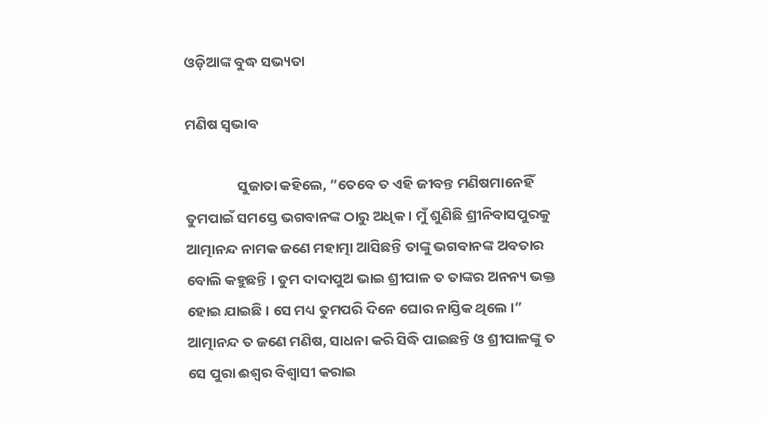ଓଡ଼ିଆଙ୍କ ବୁଦ୍ଧ ସଭ୍ୟତା

ମଣିଷ ସ୍ୱଭାବ

                ସୁଜାତା କହିଲେ, “ତେବେ ତ ଏହି ଜୀବନ୍ତ ମଣିଷମାନେହିଁ ତୁମପାଇଁ ସମସ୍ତେ ଭଗବାନଙ୍କ ଠାରୁ ଅଧିକ । ମୁଁ ଶୁଣିଛି ଶ୍ରୀନିବାସପୁରକୁ ଆତ୍ମାନନ୍ଦ ନାମକ ଜଣେ ମହାତ୍ମା ଆସିଛନ୍ତି ତାଙ୍କୁ ଭଗବାନଙ୍କ ଅବତାର ବୋଲି କହୁଛନ୍ତି । ତୁମ ଦାଦାପୁଅ ଭାଇ ଶ୍ରୀପାଳ ତ ତାଙ୍କର ଅନନ୍ୟ ଭକ୍ତ ହୋଇ ଯାଇଛି । ସେ ମଧ୍ୟ ତୁମପରି ଦିନେ ଘୋର ନାସ୍ତିକ ଥିଲେ ।” ଆତ୍ମାନନ୍ଦ ତ ଜଣେ ମଣିଷ, ସାଧନା କରି ସିଦ୍ଧି ପାଇଛନ୍ତି ଓ ଶ୍ରୀପାଳଙ୍କୁ ତ ସେ ପୁରା ଈଶ୍ୱର ବିଶ୍ୱାସୀ କରାଇ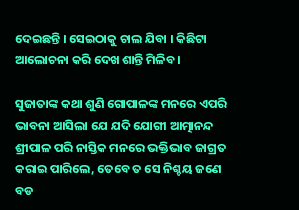ଦେଇଛନ୍ତି । ସେଇଠାକୁ ଚାଲ ଯିବା । କିଛିଟା ଆଲୋଚନା କରି ଦେଖ ଶାନ୍ତି ମିଳିବ ।

ସୁଜାତାଙ୍କ କଥା ଶୁଣି ଗୋପାଳଙ୍କ ମନରେ ଏପରି ଭାବନା ଆସିଲା ଯେ ଯଦି ଯୋଗୀ ଆତ୍ମାନନ୍ଦ ଶ୍ରୀପାଳ ପରି ନାସ୍ତିକ ମନରେ ଭକ୍ତିଭାବ ଜାଗ୍ରତ କରାଇ ପାରିଲେ, ତେବେ ତ ସେ ନିଶ୍ଚୟ ଜଣେ ବଡ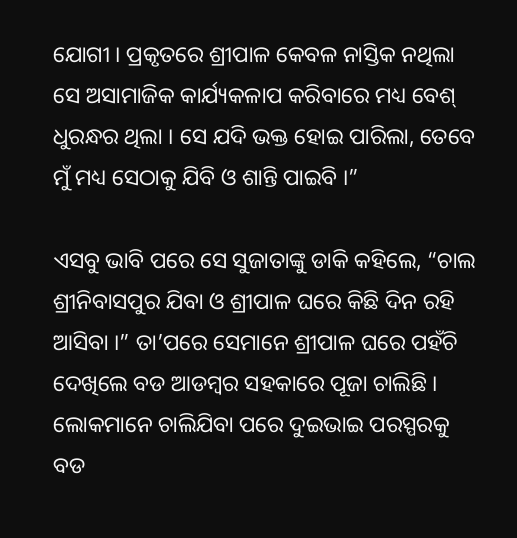ଯୋଗୀ । ପ୍ରକୃତରେ ଶ୍ରୀପାଳ କେବଳ ନାସ୍ତିକ ନଥିଲା ସେ ଅସାମାଜିକ କାର୍ଯ୍ୟକଳାପ କରିବାରେ ମଧ୍ୟ ବେଶ୍ ଧୁରନ୍ଧର ଥିଲା । ସେ ଯଦି ଭକ୍ତ ହୋଇ ପାରିଲା, ତେବେ ମୁଁ ମଧ୍ୟ ସେଠାକୁ ଯିବି ଓ ଶାନ୍ତି ପାଇବି ।”

ଏସବୁ ଭାବି ପରେ ସେ ସୁଜାତାଙ୍କୁ ଡାକି କହିଲେ, “ଚାଲ ଶ୍ରୀନିବାସପୁର ଯିବା ଓ ଶ୍ରୀପାଳ ଘରେ କିଛି ଦିନ ରହି ଆସିବା ।” ତା’ପରେ ସେମାନେ ଶ୍ରୀପାଳ ଘରେ ପହଁଚି ଦେଖିଲେ ବଡ ଆଡମ୍ବର ସହକାରେ ପୂଜା ଚାଲିଛି । ଲୋକମାନେ ଚାଲିଯିବା ପରେ ଦୁଇଭାଇ ପରସ୍ପରକୁ ବଡ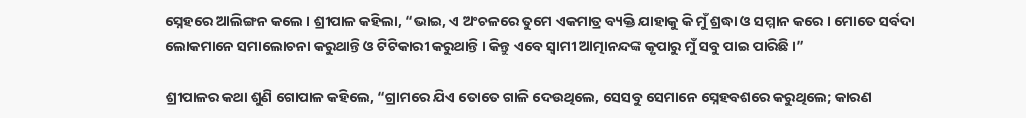ସ୍ନେହରେ ଆଲିଙ୍ଗନ କଲେ । ଶ୍ରୀପାଳ କହିଲା, “ଭାଇ, ଏ ଅଂଚଳରେ ତୁମେ ଏକମାତ୍ର ବ୍ୟକ୍ତି ଯାହାକୁ କି ମୁଁ ଶ୍ରଦ୍ଧା ଓ ସମ୍ମାନ କରେ । ମୋତେ ସର୍ବଦା ଲୋକମାନେ ସମାଲୋଚନା କରୁଥାନ୍ତି ଓ ଟିଟିକାରୀ କରୁଥାନ୍ତି । କିନ୍ତୁ ଏବେ ସ୍ୱାମୀ ଆତ୍ମାନନ୍ଦଙ୍କ କୃପାରୁ ମୁଁ ସବୁ ପାଇ ପାରିଛି ।”

ଶ୍ରୀପାଳର କଥା ଶୁଣି ଗୋପାଳ କହିଲେ, “ଗ୍ରାମରେ ଯିଏ ତୋତେ ଗାଳି ଦେଉଥିଲେ, ସେସବୁ ସେମାନେ ସ୍ନେହବଶରେ କରୁଥିଲେ; କାରଣ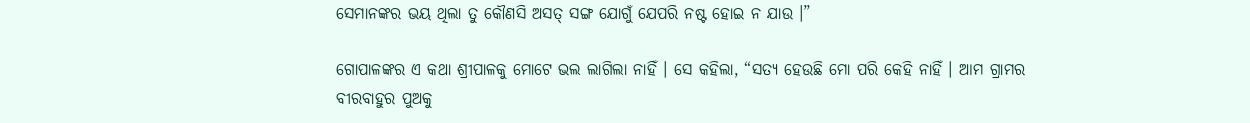ସେମାନଙ୍କର ଭୟ ଥିଲା ତୁ କୌଣସି ଅସତ୍ ସଙ୍ଗ ଯୋଗୁଁ ଯେପରି ନଷ୍ଟ ହୋଇ ନ ଯାଉ ।”

ଗୋପାଳଙ୍କର ଏ କଥା ଶ୍ରୀପାଳକୁ ମୋଟେ ଭଲ ଲାଗିଲା ନାହିଁ । ସେ କହିଲା, “ସତ୍ୟ ହେଉଛି ମୋ ପରି କେହି ନାହିଁ । ଆମ ଗ୍ରାମର ବୀରବାହୁର ପୁଅକୁ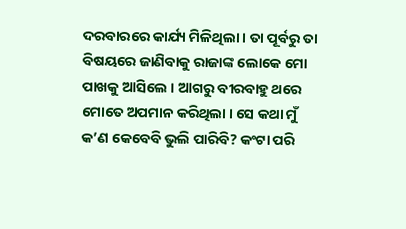ଦରବାରରେ କାର୍ଯ୍ୟ ମିଳିଥିଲା । ତା ପୂର୍ବରୁ ତା ବିଷୟରେ ଜାଣିବାକୁ ରାଜାଙ୍କ ଲୋକେ ମୋ ପାଖକୁ ଆସିଲେ । ଆଗରୁ ବୀରବାହୁ ଥରେ ମୋତେ ଅପମାନ କରିଥିଲା । ସେ କଥା ମୁଁ କ’ଣ କେବେବି ଭୁଲି ପାରିବି? କଂଟା ପରି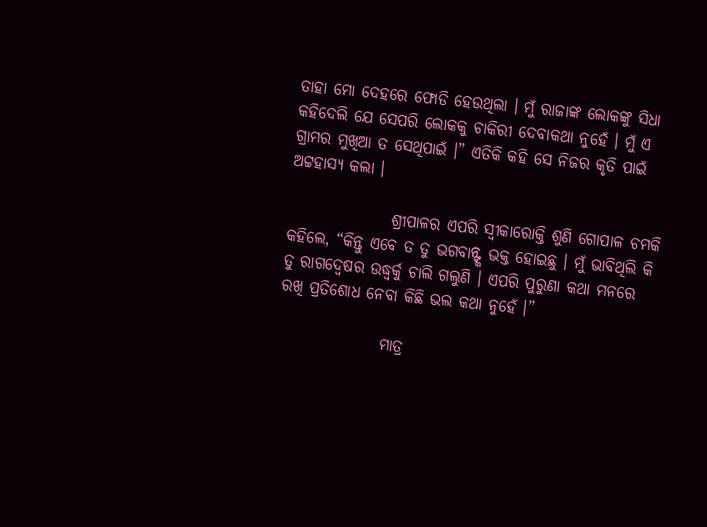ତାହା ମୋ ଦେହରେ ଫୋଡି ହେଉଥିଲା । ମୁଁ ରାଜାଙ୍କ ଲୋକଙ୍କୁ ସିଧା କହିଦେଲି ଯେ ସେପରି ଲୋକକୁ ଚାକିରୀ ଦେବାକଥା ନୁହେଁ । ମୁଁ ଏ ଗ୍ରାମର ମୁଖିଆ ତ ସେଥିପାଇଁ ।” ଏତିକି କହି ସେ ନିଜର କୃତି ପାଇଁ ଅଟ୍ଟହାସ୍ୟ କଲା ।

                ଶ୍ରୀପାଳର ଏପରି ସ୍ୱୀକାରୋକ୍ତି ଶୁଣି ଗୋପାଳ ଚମକି କହିଲେ, “କିନ୍ତୁ ଏବେ ତ ତୁ ଭଗବାନ୍ଙ୍କ ଭକ୍ତ ହୋଇଛୁ । ମୁଁ ଭାବିଥିଲି କି ତୁ ରାଗଦ୍ୱେଷର ଉଦ୍ଧ୍ୱର୍କୁ ଚାଲି ଗଲୁଣି । ଏପରି ପୁରୁଣା କଥା ମନରେ ରଖି ପ୍ରତିଶୋଧ ନେବା କିଛି ଭଲ କଥା ନୁହେଁ ।”

                ମାତ୍ର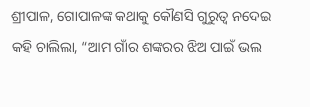ଶ୍ରୀପାଳ, ଗୋପାଳଙ୍କ କଥାକୁ କୌଣସି ଗୁରୁତ୍ୱ ନଦେଇ କହି ଚାଲିଲା, “ଆମ ଗାଁର ଶଙ୍କରର ଝିଅ ପାଇଁ ଭଲ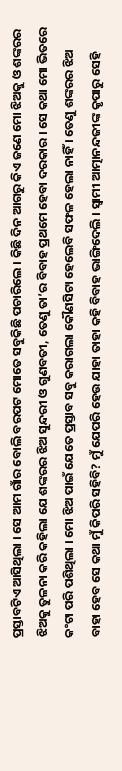ପ୍ରସ୍ତାବଟିଏ ଆସିଥିଲା । ସେ ଆମ ଗାଁର ବୋଲି ବରପଟ ମୋତେ ସବୁକିଛି ପଚାରିଲେ । କିଛି ଦିନ ଆଗରୁ କିଏ ଜଣେ ମୋ ଝିଅକୁ ଓ ଶଙ୍କରର ଝିଅକୁ ତୁଳନା କରି କହିଲା ଯେ ଶଙ୍କରର ଝିଅ ସୁନ୍ଦରୀ ଓ ଗୁଣବତୀ, ତେଣୁ ତା’ର ବିବାହ ପ୍ରଥମେ ହେବା ଦରକାର । ସେ କଥା ମୋ ଭିତରେ କଂଟା ପରି ପଶିଥିଲା । ମୋ ଝିଅ ପାଇଁ ଯେତେ ପ୍ରସ୍ତାବ ସବୁ କରାଗଲା କୌଣସିଟା ହେଲେବି ସଫଳ ହେଲା ନାହିଁ । ତେଣୁ ଶଙ୍କରର ଝିଅ ବାହା ହେବ ସେ କଥା ମୁଁ କିପରି ସହିବି? ମୁଁ ଯେପରି ହେଉ ଯାହା ତାହା କହି ବିବାହ ଭାଙ୍ଗିଦେଲି । ସ୍ୱାମୀ ଆତ୍ମାନନ୍ଦଜୀଙ୍କ କୃପାରୁ ସେହି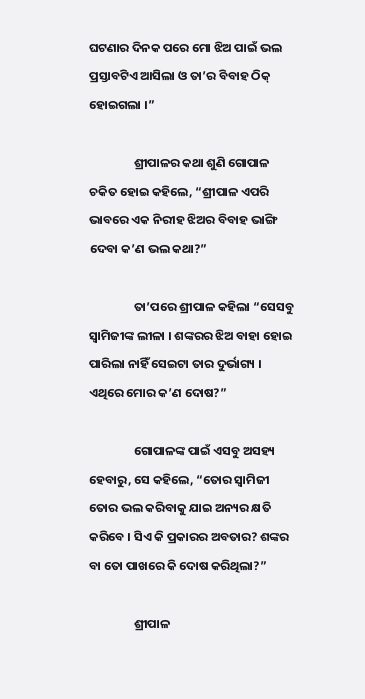ଘଟଣାର ଦିନକ ପରେ ମୋ ଝିଅ ପାଇଁ ଭଲ ପ୍ରସ୍ତାବଟିଏ ଆସିଲା ଓ ତା’ର ବିବାହ ଠିକ୍ ହୋଇଗଲା ।”

                ଶ୍ରୀପାଳର କଥା ଶୁଣି ଗୋପାଳ ଚକିତ ହୋଇ କହିଲେ, “ଶ୍ରୀପାଳ ଏପରି ଭାବରେ ଏକ ନିରୀହ ଝିଅର ବିବାହ ଭାଙ୍ଗି ଦେବା କ’ଣ ଭଲ କଥା?”

                ତା’ପରେ ଶ୍ରୀପାଳ କହିଲା “ସେସବୁ ସ୍ୱାମିଜୀଙ୍କ ଲୀଳା । ଶଙ୍କରର ଝିଅ ବାହା ହୋଇ ପାରିଲା ନାହିଁ ସେଇଟା ତାର ଦୁର୍ଭାଗ୍ୟ । ଏଥିରେ ମୋର କ’ଣ ଦୋଷ?”

                ଗୋପାଳଙ୍କ ପାଇଁ ଏସବୁ ଅସହ୍ୟ ହେବାରୁ, ସେ କହିଲେ, “ତୋର ସ୍ୱାମିଜୀ ତୋର ଭଲ କରିବାକୁ ଯାଇ ଅନ୍ୟର କ୍ଷତି କରିବେ । ସିଏ କି ପ୍ରକାରର ଅବତାର? ଶଙ୍କର ବା ତୋ ପାଖରେ କି ଦୋଷ କରିଥିଲା?”

                ଶ୍ରୀପାଳ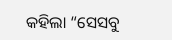କହିଲା “ସେସବୁ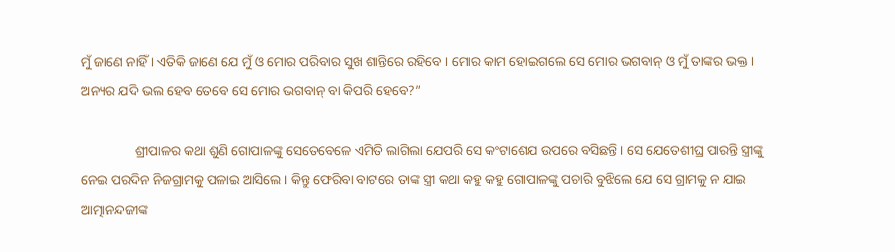ମୁଁ ଜାଣେ ନାହିଁ । ଏତିକି ଜାଣେ ଯେ ମୁଁ ଓ ମୋର ପରିବାର ସୁଖ ଶାନ୍ତିରେ ରହିବେ । ମୋର କାମ ହୋଇଗଲେ ସେ ମୋର ଭଗବାନ୍ ଓ ମୁଁ ତାଙ୍କର ଭକ୍ତ । ଅନ୍ୟର ଯଦି ଭଲ ହେବ ତେବେ ସେ ମୋର ଭଗବାନ୍ ବା କିପରି ହେବେ?”

                ଶ୍ରୀପାଳର କଥା ଶୁଣି ଗୋପାଳଙ୍କୁ ସେତେବେଳେ ଏମିତି ଲାଗିଲା ଯେପରି ସେ କଂଟାଶେଯ ଉପରେ ବସିଛନ୍ତି । ସେ ଯେତେଶୀଘ୍ର ପାରନ୍ତି ସ୍ତ୍ରୀଙ୍କୁ ନେଇ ପରଦିନ ନିଜଗ୍ରାମକୁ ପଳାଇ ଆସିଲେ । କିନ୍ତୁ ଫେରିବା ବାଟରେ ତାଙ୍କ ସ୍ତ୍ରୀ କଥା କହୁ କହୁ ଗୋପାଳଙ୍କୁ ପଚାରି ବୁଝିଲେ ଯେ ସେ ଗ୍ରାମକୁ ନ ଯାଇ ଆତ୍ମାନନ୍ଦଜୀଙ୍କ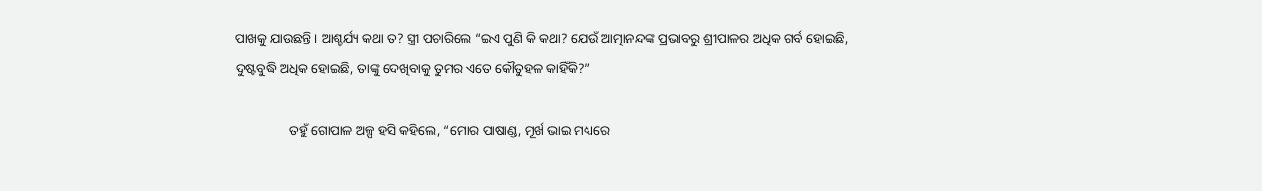ପାଖକୁ ଯାଉଛନ୍ତି । ଆଶ୍ଚର୍ଯ୍ୟ କଥା ତ? ସ୍ତ୍ରୀ ପଚାରିଲେ “ଇଏ ପୁଣି କି କଥା? ଯେଉଁ ଆତ୍ମାନନ୍ଦଙ୍କ ପ୍ରଭାବରୁ ଶ୍ରୀପାଳର ଅଧିକ ଗର୍ବ ହୋଇଛି, ଦୁଷ୍ଟବୁଦ୍ଧି ଅଧିକ ହୋଇଛି, ତାଙ୍କୁ ଦେଖିବାକୁ ତୁମର ଏତେ କୌତୁହଳ କାହିଁକି?”

                ତହୁଁ ଗୋପାଳ ଅଳ୍ପ ହସି କହିଲେ, “ମୋର ପାଷାଣ୍ଡ, ମୂର୍ଖ ଭାଇ ମଧ୍ୟରେ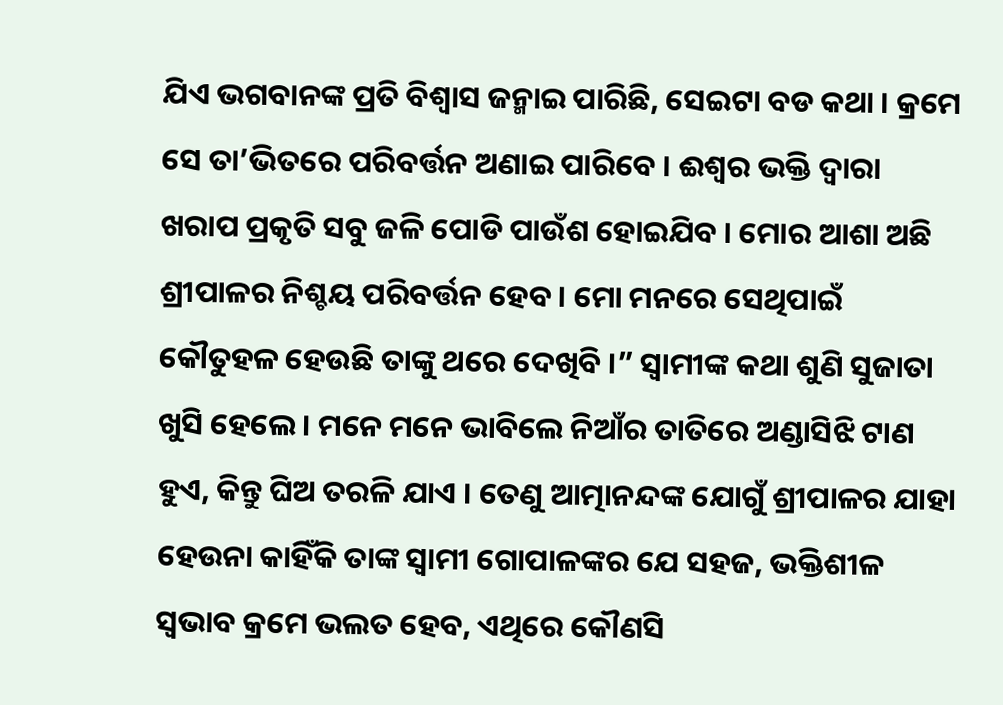ଯିଏ ଭଗବାନଙ୍କ ପ୍ରତି ବିଶ୍ୱାସ ଜନ୍ମାଇ ପାରିଛି, ସେଇଟା ବଡ କଥା । କ୍ରମେ ସେ ତା’ଭିତରେ ପରିବର୍ତ୍ତନ ଅଣାଇ ପାରିବେ । ଈଶ୍ୱର ଭକ୍ତି ଦ୍ୱାରା ଖରାପ ପ୍ରକୃତି ସବୁ ଜଳି ପୋଡି ପାଉଁଶ ହୋଇଯିବ । ମୋର ଆଶା ଅଛି ଶ୍ରୀପାଳର ନିଶ୍ଚୟ ପରିବର୍ତ୍ତନ ହେବ । ମୋ ମନରେ ସେଥିପାଇଁ କୌତୁହଳ ହେଉଛି ତାଙ୍କୁ ଥରେ ଦେଖିବି ।” ସ୍ୱାମୀଙ୍କ କଥା ଶୁଣି ସୁଜାତା ଖୁସି ହେଲେ । ମନେ ମନେ ଭାବିଲେ ନିଆଁର ତାତିରେ ଅଣ୍ଡାସିଝି ଟାଣ ହୁଏ, କିନ୍ତୁ ଘିଅ ତରଳି ଯାଏ । ତେଣୁ ଆତ୍ମାନନ୍ଦଙ୍କ ଯୋଗୁଁ ଶ୍ରୀପାଳର ଯାହା ହେଉନା କାହିଁକି ତାଙ୍କ ସ୍ୱାମୀ ଗୋପାଳଙ୍କର ଯେ ସହଜ, ଭକ୍ତିଶୀଳ ସ୍ୱଭାବ କ୍ରମେ ଭଲତ ହେବ, ଏଥିରେ କୌଣସି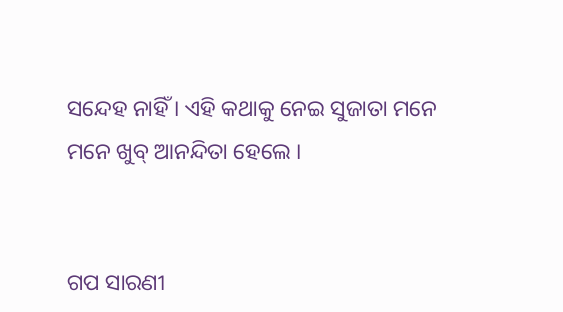ସନ୍ଦେହ ନାହିଁ । ଏହି କଥାକୁ ନେଇ ସୁଜାତା ମନେ ମନେ ଖୁବ୍ ଆନନ୍ଦିତା ହେଲେ ।


ଗପ ସାରଣୀ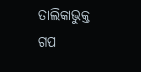ତାଲିକାଭୁକ୍ତ ଗପ